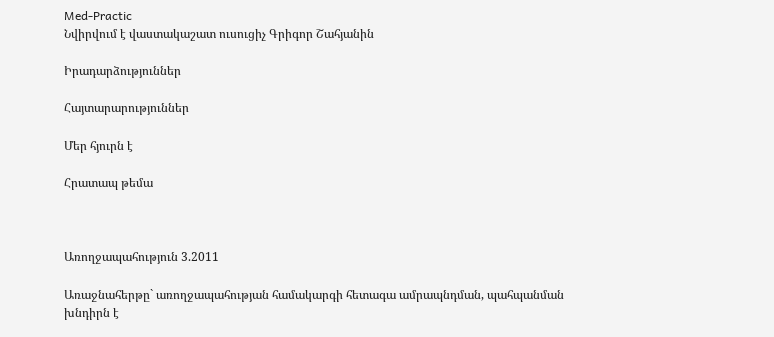Med-Practic
Նվիրվում է վաստակաշատ ուսուցիչ Գրիգոր Շահյանին

Իրադարձություններ

Հայտարարություններ

Մեր հյուրն է

Հրատապ թեմա



Առողջապահություն 3.2011

Առաջնահերթը` առողջապահության համակարգի հետագա ամրապնդման, պահպանման խնդիրն է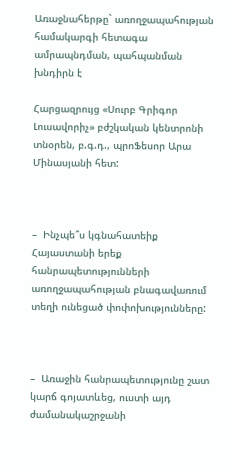Առաջնահերթը` առողջապահության համակարգի հետագա ամրապնդման, պահպանման խնդիրն է

Հարցազրույց «Սուրբ Գրիգոր Լուսավորիչ» բժշկական կենտրոնի տնօրեն, բ.գ.դ., պրոՖեսոր Արա Մինասյանի հետ:



–  Ինչպե՞ս կգնահատեիք Հայաստանի երեք հանրապետությունների առողջապահության բնագավառում տեղի ունեցած փոփոխությունները:



–  Առաջին հանրապետությունը շատ կարճ գոյատևեց, ուստի այդ ժամանակաշրջանի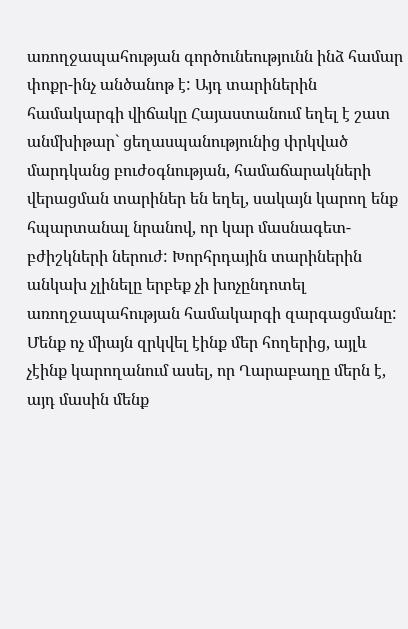առողջապահության գործունեությունն ինձ համար փոքր-ինչ անծանոթ է: Այդ տարիներին համակարգի վիճակը Հայաստանում եղել է շատ անմխիթար` ցեղասպանությունից փրկված մարդկանց բուժօգնության, համաճարակների վերացման տարիներ են եղել, սակայն կարող ենք հպարտանալ նրանով, որ կար մասնագետ-բժիշկների ներուժ: Խորհրդային տարիներին անկախ չլինելը երբեք չի խոչընդոտել առողջապահության համակարգի զարգացմանը: Մենք ոչ միայն զրկվել էինք մեր հողերից, այլև չէինք կարողանում ասել, որ Ղարաբաղը մերն է, այդ մասին մենք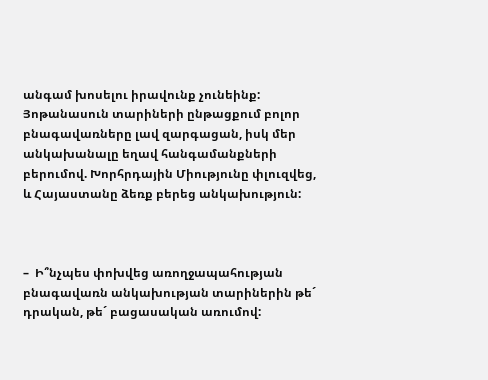անգամ խոսելու իրավունք չունեինք: Յոթանասուն տարիների ընթացքում բոլոր բնագավառները լավ զարգացան, իսկ մեր անկախանալը եղավ հանգամանքների բերումով. Խորհրդային Միությունը փլուզվեց, և Հայաստանը ձեռք բերեց անկախություն:



–  Ի՞նչպես փոխվեց առողջապահության բնագավառն անկախության տարիներին թե´ դրական, թե´ բացասական առումով: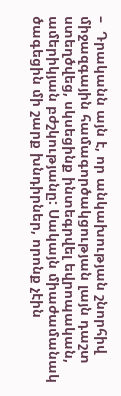–  Դրականն այն է, որ անկախության շնորհիվ միջազգային համագործակցության լայն դաշտ ստեղծվեց, սկսեցինք ինտեգրվել եվրոպական, ամերիկյան բժշկությանը: Սակայն միաժամանակ ծագեցին մի շարք խնդիրներ, որոնք չէին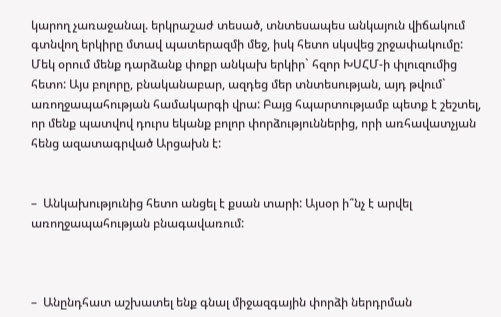կարող չառաջանալ. երկրաշաժ տեսած, տնտեսապես անկայուն վիճակում գտնվող երկիրը մտավ պատերազմի մեջ, իսկ հետո սկսվեց շրջափակումը: Մեկ օրում մենք դարձանք փոքր անկախ երկիր` հզոր ԽՍՀՄ-ի փլուզումից հետո: Այս բոլորը, բնականաբար, ազդեց մեր տնտեսության, այդ թվում` առողջապահության համակարգի վրա: Բայց հպարտությամբ պետք է շեշտել, որ մենք պատվով դուրս եկանք բոլոր փորձություններից, որի առհավատչյան հենց ազատագրված Արցախն է:


–  Անկախությունից հետո անցել է քսան տարի: Այսօր ի՞նչ է արվել առողջապահության բնագավառում:



–  Անընդհատ աշխատել ենք գնալ միջազգային փորձի ներդրման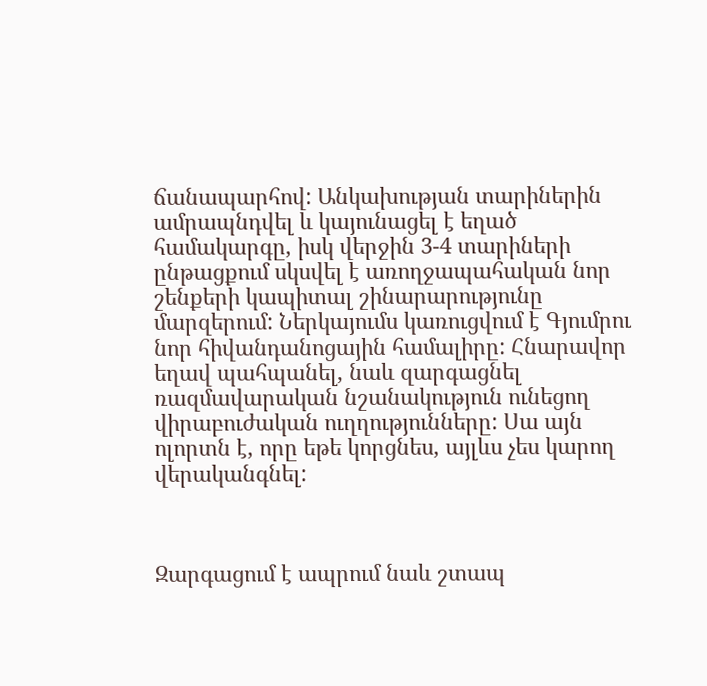ճանապարհով: Անկախության տարիներին ամրապնդվել և կայունացել է եղած համակարգը, իսկ վերջին 3-4 տարիների ընթացքում սկսվել է առողջապահական նոր շենքերի կապիտալ շինարարությունը մարզերում: Ներկայումս կառուցվում է Գյումրու նոր հիվանդանոցային համալիրը: Հնարավոր եղավ պահպանել, նաև զարգացնել ռազմավարական նշանակություն ունեցող վիրաբուժական ուղղությունները: Սա այն ոլորտն է, որը եթե կորցնես, այլևս չես կարող վերականգնել:



Զարգացում է ապրում նաև շտապ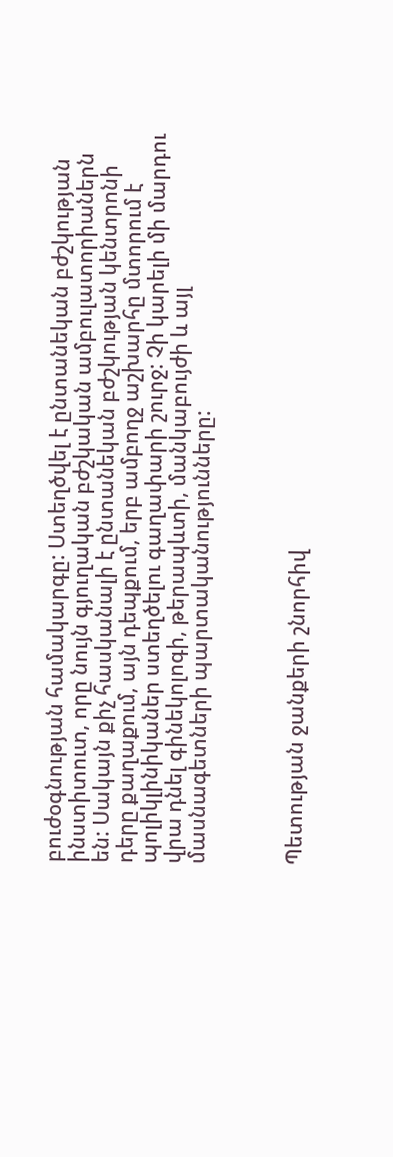բուժօգնության համակարգը: Ստեղծվել է ընտանեկան բժշկության ինստիտուտ, որը նույն գյուղական բժշկական ամբուլատորիաներն են: Սակայն քիչ հասկանալի է ընտանեկան բժշկության կենտրոնի դերը քաղաքում, այն դեպքում, երբ ամբողջ աշխարհը մտորում է պոլիկլինիկաներ ստեղծելու գաղափարի շուրջ: Չի կարելի մի մարդու վրա դնել գինեկոլոգի, թերապևտի, մանկաբույժի և այլ մասնագետների պարտականությունները:



Պետության ջանքերի շնորհիվ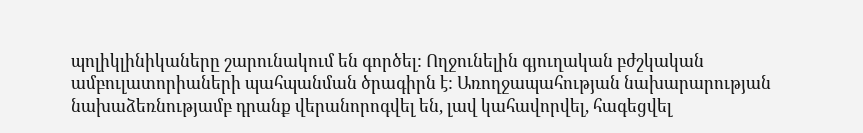պոլիկլինիկաները շարունակում են գործել: Ողջունելին գյուղական բժշկական ամբուլատորիաների պահպանման ծրագիրն է: Առողջապահության նախարարության նախաձեռնությամբ դրանք վերանորոգվել են, լավ կահավորվել, հագեցվել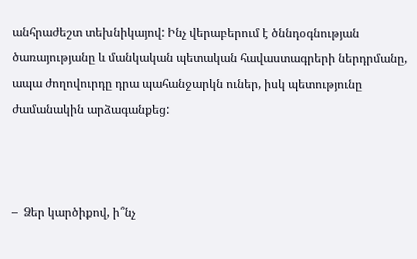անհրաժեշտ տեխնիկայով: Ինչ վերաբերում է ծննդօգնության ծառայությանը և մանկական պետական հավաստագրերի ներդրմանը, ապա ժողովուրդը դրա պահանջարկն ուներ, իսկ պետությունը ժամանակին արձագանքեց:



–  Ձեր կարծիքով, ի՞նչ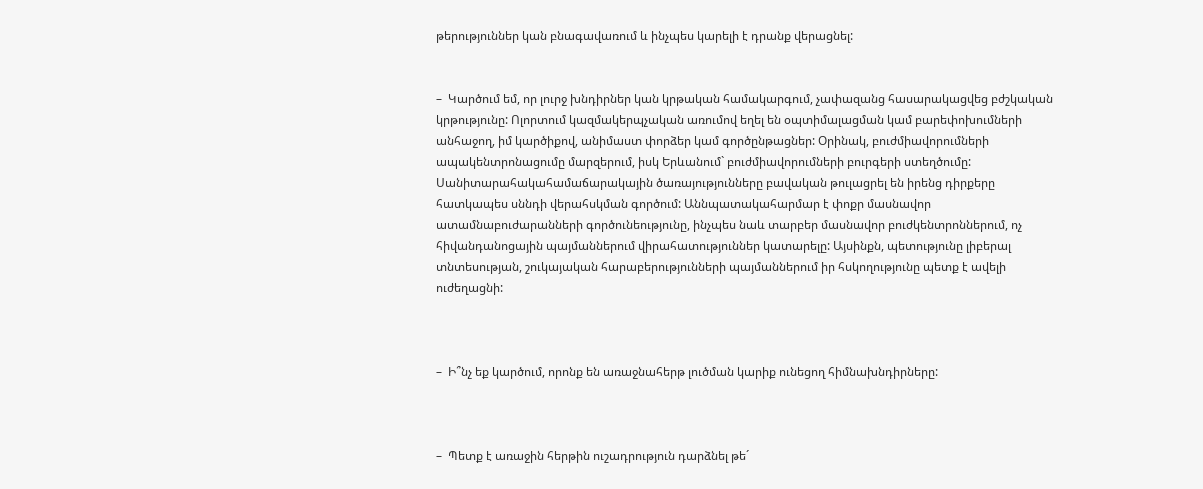թերություններ կան բնագավառում և ինչպես կարելի է դրանք վերացնել:


–  Կարծում եմ, որ լուրջ խնդիրներ կան կրթական համակարգում, չափազանց հասարակացվեց բժշկական կրթությունը: Ոլորտում կազմակերպչական առումով եղել են օպտիմալացման կամ բարեփոխումների անհաջող, իմ կարծիքով, անիմաստ փորձեր կամ գործընթացներ: Օրինակ, բուժմիավորումների ապակենտրոնացումը մարզերում, իսկ Երևանում` բուժմիավորումների բուրգերի ստեղծումը: Սանիտարահակահամաճարակային ծառայությունները բավական թուլացրել են իրենց դիրքերը հատկապես սննդի վերահսկման գործում: Աննպատակահարմար է փոքր մասնավոր ատամնաբուժարանների գործունեությունը, ինչպես նաև տարբեր մասնավոր բուժկենտրոններում, ոչ հիվանդանոցային պայմաններում վիրահատություններ կատարելը: Այսինքն, պետությունը լիբերալ տնտեսության, շուկայական հարաբերությունների պայմաններում իր հսկողությունը պետք է ավելի ուժեղացնի:



–  Ի՞նչ եք կարծում, որոնք են առաջնահերթ լուծման կարիք ունեցող հիմնախնդիրները:



–  Պետք է առաջին հերթին ուշադրություն դարձնել թե´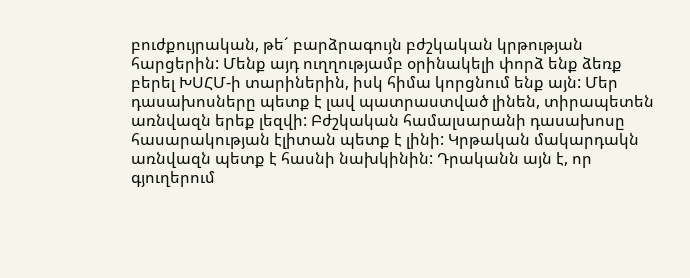բուժքույրական, թե´ բարձրագույն բժշկական կրթության հարցերին: Մենք այդ ուղղությամբ օրինակելի փորձ ենք ձեռք բերել ԽՍՀՄ-ի տարիներին, իսկ հիմա կորցնում ենք այն: Մեր դասախոսները պետք է լավ պատրաստված լինեն, տիրապետեն առնվազն երեք լեզվի: Բժշկական համալսարանի դասախոսը հասարակության էլիտան պետք է լինի: Կրթական մակարդակն առնվազն պետք է հասնի նախկինին: Դրականն այն է, որ գյուղերում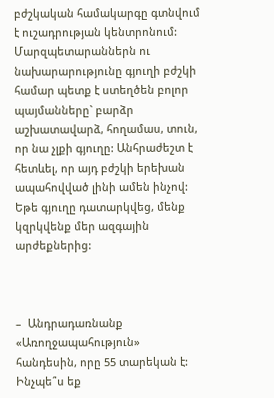բժշկական համակարգը գտնվում է ուշադրության կենտրոնում: Մարզպետարաններն ու նախարարությունը գյուղի բժշկի համար պետք է ստեղծեն բոլոր պայմանները` բարձր աշխատավարձ, հողամաս, տուն, որ նա չլքի գյուղը: Անհրաժեշտ է հետևել, որ այդ բժշկի երեխան ապահովված լինի ամեն ինչով: Եթե գյուղը դատարկվեց, մենք կզրկվենք մեր ազգային արժեքներից:



–  Անդրադառնանք «Առողջապահություն» հանդեսին, որը 55 տարեկան է: Ինչպե՞ս եք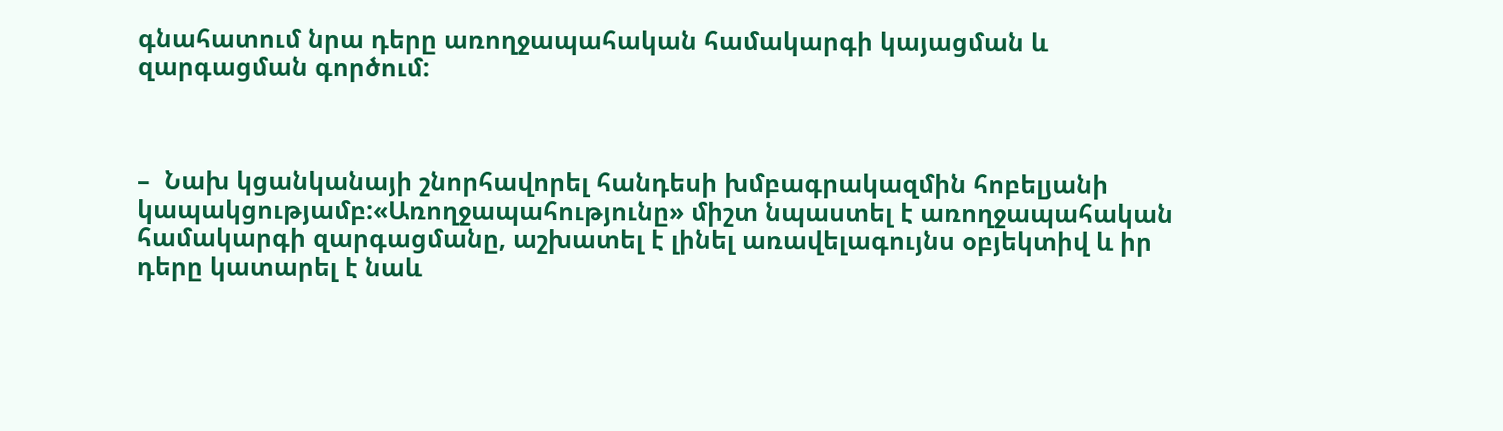գնահատում նրա դերը առողջապահական համակարգի կայացման և զարգացման գործում:



–  Նախ կցանկանայի շնորհավորել հանդեսի խմբագրակազմին հոբելյանի կապակցությամբ:«Առողջապահությունը» միշտ նպաստել է առողջապահական համակարգի զարգացմանը, աշխատել է լինել առավելագույնս օբյեկտիվ և իր դերը կատարել է նաև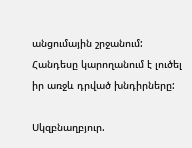անցումային շրջանում: Հանդեսը կարողանում է լուծել իր առջև դրված խնդիրները:

Սկզբնաղբյուր.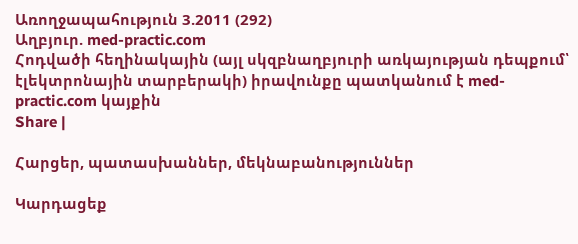Առողջապահություն 3.2011 (292)
Աղբյուր. med-practic.com
Հոդվածի հեղինակային (այլ սկզբնաղբյուրի առկայության դեպքում՝ էլեկտրոնային տարբերակի) իրավունքը պատկանում է med-practic.com կայքին
Share |

Հարցեր, պատասխաններ, մեկնաբանություններ

Կարդացեք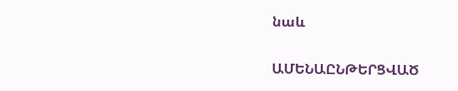նաև

ԱՄԵՆԱԸՆԹԵՐՑՎԱԾ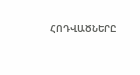ՀՈԴՎԱԾՆԵՐԸ